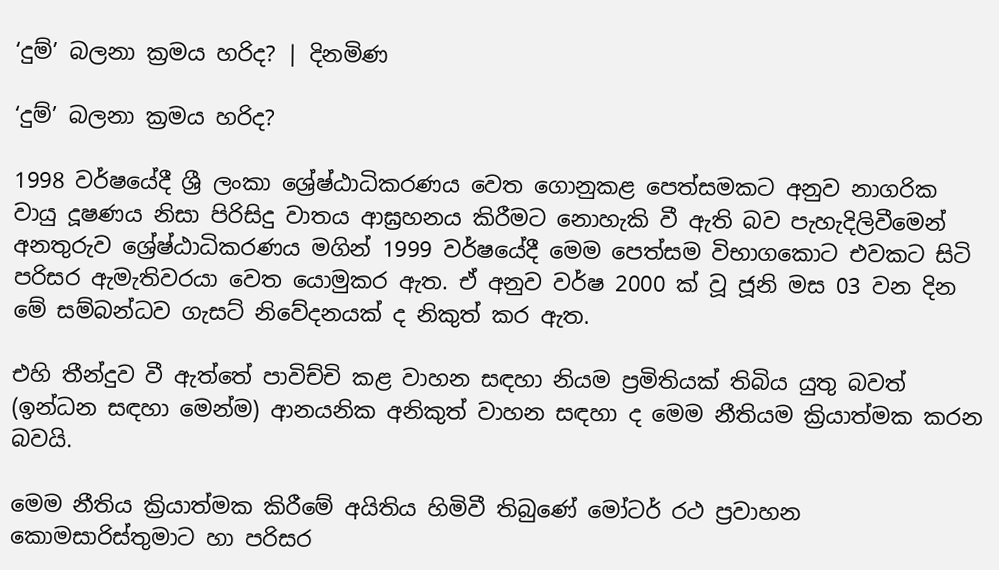‘දුම්’ බලනා ක්‍රමය හරිද? | දිනමිණ

‘දුම්’ බලනා ක්‍රමය හරිද?

1998 වර්ෂයේදී ශ්‍රී ලංකා ශ්‍රේෂ්ඨාධිකරණය වෙත ගොනුකළ පෙත්සමකට අනුව නාගරික වායු දූෂණය නිසා පිරිසිදු වාතය ආඝ්‍රහනය කිරීමට නොහැකි වී ඇති බව පැහැදිලිවීමෙන් අනතුරුව ශ්‍රේෂ්ඨාධිකරණය මගින් 1999 වර්ෂයේදී මෙම පෙත්සම විභාගකොට එවකට සිටි පරිසර ඇමැතිවරයා වෙත යොමුකර ඇත. ඒ අනුව වර්ෂ 2000 ක් වූ ජූනි මස 03 වන දින මේ සම්බන්ධව ගැසට් නිවේදනයක් ද නිකුත් කර ඇත.

එහි තීන්දුව වී ඇත්තේ පාවිච්චි කළ වාහන සඳහා නියම ප්‍රමිතියක් තිබිය යුතු බවත් (ඉන්ධන සඳහා මෙන්ම) ආනයනික අනිකුත් වාහන සඳහා ද මෙම නීතියම ක්‍රියාත්මක කරන බවයි.

මෙම නීතිය ක්‍රියාත්මක කිරීමේ අයිතිය හිමිවී තිබුණේ මෝටර් රථ ප්‍රවාහන කොමසාරිස්තුමාට හා පරිසර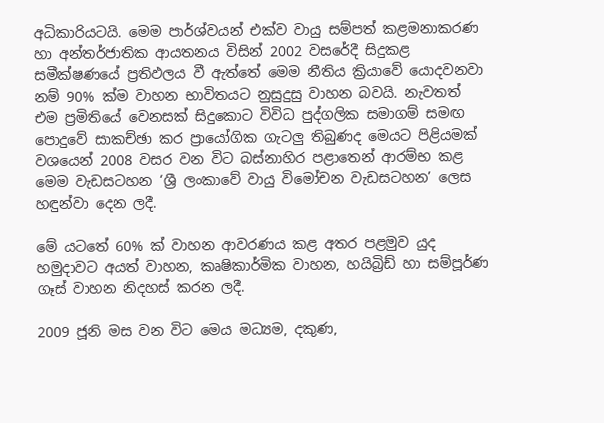අධිකාරියටයි. මෙම පාර්ශ්වයන් එක්ව වායු සම්පත් කළමනාකරණ හා අන්තර්ජාතික ආයතනය විසින් 2002 වසරේදී සිදුකළ සමීක්ෂණයේ ප්‍රතිඵලය වී ඇත්තේ මෙම නීතිය ක්‍රියාවේ යොදවනවා නම් 90% ක්ම වාහන භාවිතයට නුසුදුසු වාහන බවයි. නැවතත් එම ප්‍රමිතියේ වෙනසක් සිදුකොට විවිධ පුද්ගලික සමාගම් සමඟ පොදුවේ සාකච්ඡා කර ප්‍රායෝගික ගැටලු තිබුණද මෙයට පිළියමක් වශයෙන් 2008 වසර වන විට බස්නාහිර පළාතෙන් ආරම්භ කළ මෙම වැඩසටහන ‘ශ්‍රී ලංකාවේ වායු විමෝචන වැඩසටහන’ ලෙස හඳුන්වා දෙන ලදී.

මේ යටතේ 60% ක් වාහන ආවරණය කළ අතර පළමුව යුද හමුදාවට අයත් වාහන, කෘෂිකාර්මික වාහන, හයිබ්‍රිඩ් හා සම්පූර්ණ ගෑස් වාහන නිදහස් කරන ලදී.

2009 ජූනි මස වන විට මෙය මධ්‍යම, දකුණ,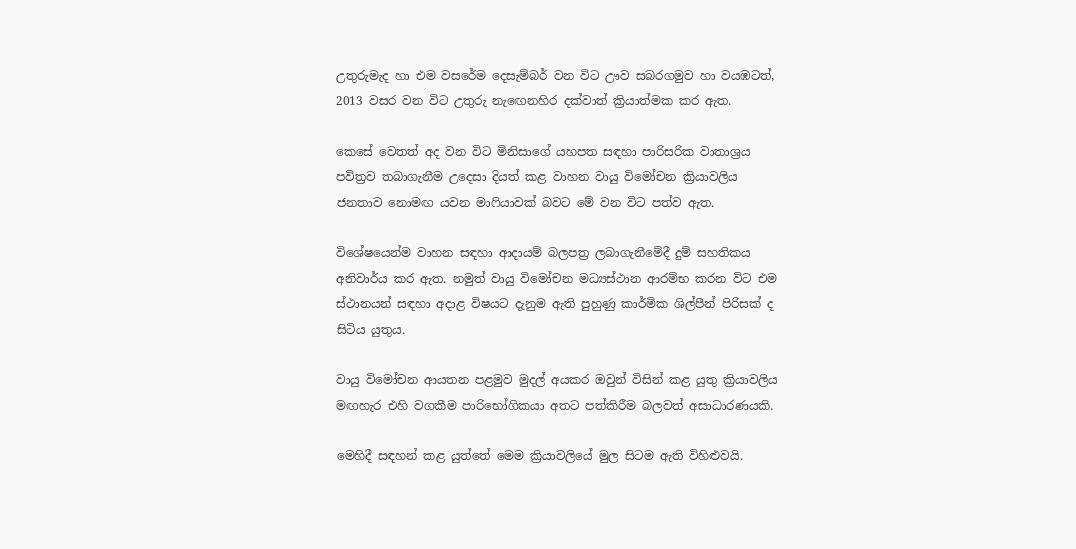උතුරුමැද හා එම වසරේම දෙසැම්බර් වන විට ඌව සබරගමුව හා වයඹටත්, 2013 වසර වන විට උතුරු නැඟෙනහිර දක්වාත් ක්‍රියාත්මක කර ඇත.

කෙසේ වෙතත් අද වන විට මිනිසාගේ යහපත සඳහා පාරිසරික වාතාශ්‍රය පවිත්‍රව තබාගැනීම උදෙසා දියත් කළ වාහන වායු විමෝචන ක්‍රියාවලිය ජනතාව නොමඟ යවන මාෆියාවක් බවට මේ වන විට පත්ව ඇත.

විශේෂයෙන්ම වාහන සඳහා ආදායම් බලපත්‍ර ලබාගැනීමේදී දුම් සහතිකය අනිවාර්ය කර ඇත. නමුත් වායු විමෝචන මධ්‍යස්ථාන ආරම්භ කරන විට එම ස්ථානයන් සඳහා අදාළ විෂයට දැනුම ඇති පුහුණු කාර්මික ශිල්පීන් පිරිසක් ද සිටිය යුතුය.

වායු විමෝචන ආයතන පළමුව මුදල් අයකර ඔවුන් විසින් කළ යුතු ක්‍රියාවලිය මඟහැර එහි වගකීම පාරිභෝගිකයා අතට පත්කිරීම බලවත් අසාධාරණයකි.

මෙහිදී සඳහන් කළ යුත්තේ මෙම ක්‍රියාවලියේ මුල සිටම ඇති විහිළුවයි.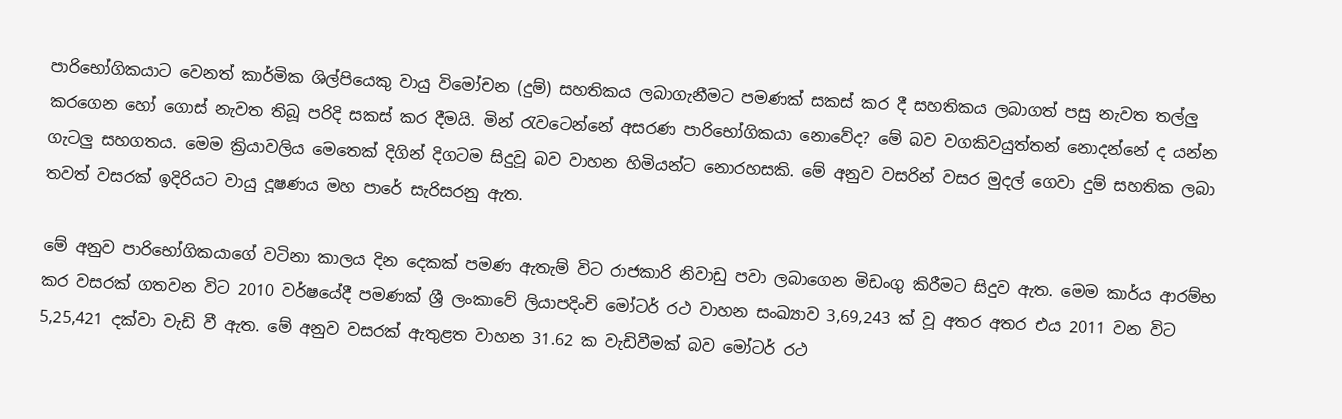පාරිභෝගිකයාට වෙනත් කාර්මික ශිල්පියෙකු වායු විමෝචන (දුම්) සහතිකය ලබාගැනීමට පමණක් සකස් කර දී සහතිකය ලබාගත් පසු නැවත තල්ලු කරගෙන හෝ ගොස් නැවත තිබූ පරිදි සකස් කර දීමයි. මින් රැවටෙන්නේ අසරණ පාරිභෝගිකයා නොවේද? මේ බව වගකිවයුත්තන් නොදන්නේ ද යන්න ගැටලු සහගතය. මෙම ක්‍රියාවලිය මෙතෙක් දිගින් දිගටම සිදුවූ බව වාහන හිමියන්ට නොරහසකි. මේ අනුව වසරින් වසර මුදල් ගෙවා දුම් සහතික ලබා තවත් වසරක් ඉදිරියට වායු දූෂණය මහ පාරේ සැරිසරනු ඇත.

මේ අනුව පාරිභෝගිකයාගේ වටිනා කාලය දින දෙකක් පමණ ඇතැම් විට රාජකාරි නිවාඩු පවා ලබාගෙන මිඩංගු කිරීමට සිදුව ඇත. මෙම කාර්ය ආරම්භ කර වසරක් ගතවන විට 2010 වර්ෂයේදී පමණක් ශ්‍රී ලංකාවේ ලියාපදිංචි මෝටර් රථ වාහන සංඛ්‍යාව 3,69,243 ක් වූ අතර අතර එය 2011 වන විට 5,25,421 දක්වා වැඩි වී ඇත. මේ අනුව වසරක් ඇතුළත වාහන 31.62 ක වැඩිවීමක් බව මෝටර් රථ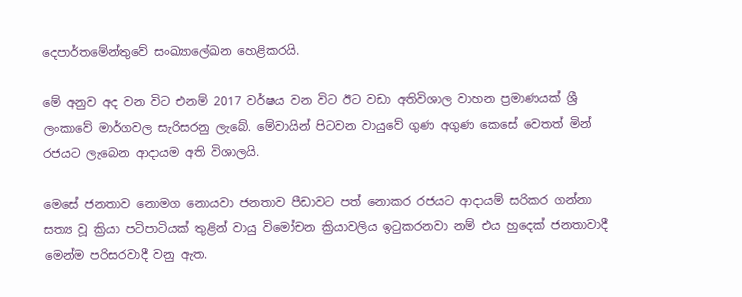දෙපාර්තමේන්තුවේ සංඛ්‍යාලේඛන හෙළිකරයි.

මේ අනුව අද වන විට එනම් 2017 වර්ෂය වන විට ඊට වඩා අතිවිශාල වාහන ප්‍රමාණයක් ශ්‍රී ලංකාවේ මාර්ගවල සැරිසරනු ලැබේ. මේවායින් පිටවන වායුවේ ගුණ අගුණ කෙසේ වෙතත් මින් රජයට ලැබෙන ආදායම අති විශාලයි.

මෙසේ ජනතාව නොමග නොයවා ජනතාව පීඩාවට පත් නොකර රජයට ආදායම් සරිකර ගන්නා සත්‍ය වූ ක්‍රියා පටිපාටියක් තුළින් වායු විමෝචන ක්‍රියාවලිය ඉටුකරනවා නම් එය හුදෙක් ජනතාවාදී මෙන්ම පරිසරවාදී වනු ඇත.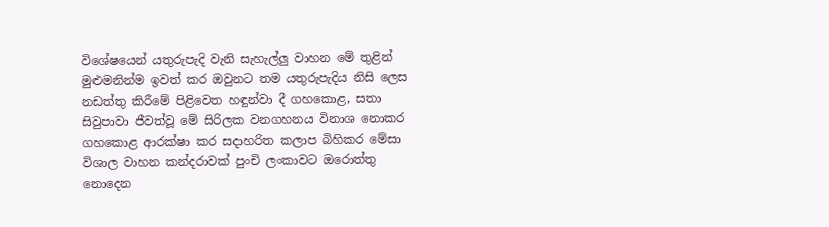විශේෂයෙන් යතුරුපැදි වැනි සැහැල්ලු වාහන මේ තුළින් මුළුමනින්ම ඉවත් කර ඔවුනට තම යතුරුපැදිය නිසි ලෙස නඩත්තු කිරීමේ පිළිවෙත හඳුන්වා දී ගහකොළ, සතා සිවුපාවා ජීවත්වූ මේ සිරිලක වනගහනය විනාශ නොකර ගහකොළ ආරක්ෂා කර සදාහරිත කලාප බිහිකර මේසා විශාල වාහන කන්දරාවක් පුංචි ලංකාවට ඔරොත්තු නොදෙන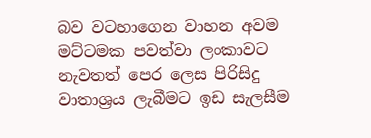බව වටහාගෙන වාහන අවම මට්ටමක පවත්වා ලංකාවට නැවතත් පෙර ලෙස පිරිසිදු වාතාශ්‍රය ලැබීමට ඉඩ සැලසීම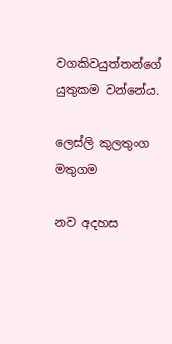වගකිවයුත්තන්ගේ යුතුකම වන්නේය.

ලෙස්ලි කුලතුංග
මතුගම

නව අදහස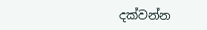දක්වන්න